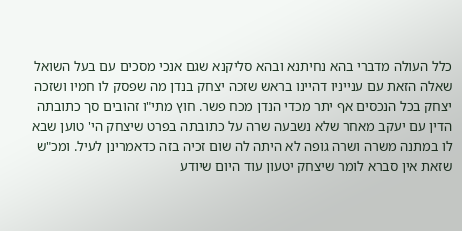כלל העולה מדברי בהא נחיתנא ובהא סליקנא שגם אנכי מסכים עם בעל השואל שאלה הזאת עם ענייניו דהיינו בראש שזכה יצחק בנדן מה שפסק לו חמיו ושזכה יצחק בכל הנכסים אף יתר מכדי הנדן מכח פשר. חוץ מתי"ו זהובים סך כתובתה הדין עם יעקב מאחר שלא נשבעה שרה על כתובתה בפרט שיצחק הי' טוען שבא לו במתנה משרה ושרה גופה לא היתה לה שום זכיה בזה כדאמרינן לעיל. ומכ"ש שזאת אין סברא לומר שיצחק יטעון עוד היום שיודע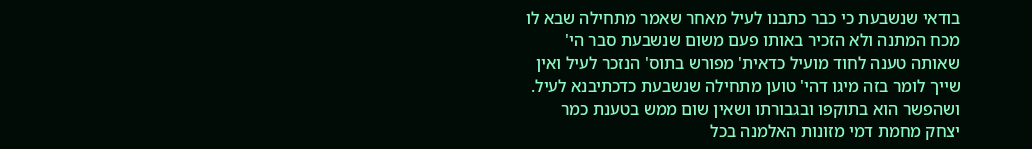בודאי שנשבעת כי כבר כתבנו לעיל מאחר שאמר מתחילה שבא לו מכח המתנה ולא הזכיר באותו פעם משום שנשבעת סבר הי' שאותה טענה לחוד מועיל כדאית' מפורש בתוס' הנזכר לעיל ואין שייך לומר בזה מיגו דהי' טוען מתחילה שנשבעת כדכתיבנא לעיל. ושהפשר הוא בתוקפו ובגבורתו ושאין שום ממש בטענת כמר יצחק מחמת דמי מזונות האלמנה בכל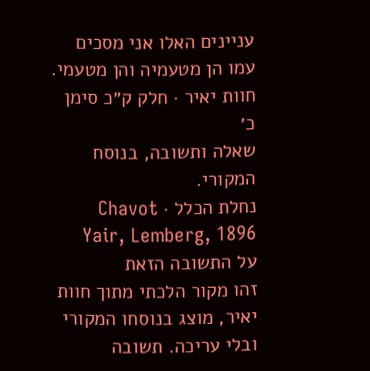עניינים האלו אני מסכים עמו הן מטעמיה והן מטעמי.
חוות יאיר · חלק ק״כ סימן כ׳
שאלה ותשובה, בנוסח המקורי.
נחלת הכלל · Chavot Yair, Lemberg, 1896
על התשובה הזאת
זהו מקור הלכתי מתוך חוות יאיר, מוצג בנוסחו המקורי ובלי עריכה. תשובה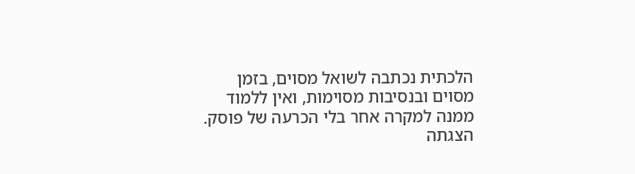הלכתית נכתבה לשואל מסוים, בזמן מסוים ובנסיבות מסוימות, ואין ללמוד ממנה למקרה אחר בלי הכרעה של פוסק. הצגתה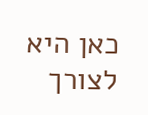כאן היא לצורך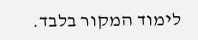לימוד המקור בלבד.